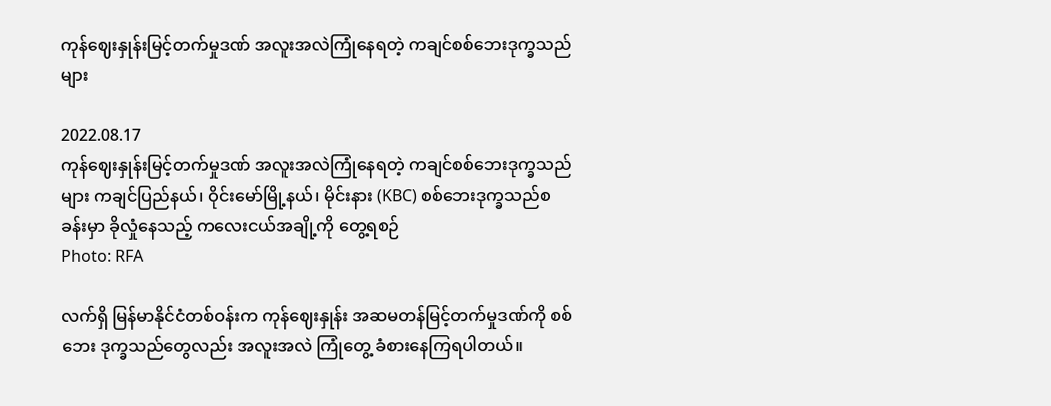ကုန်ဈေးနှုန်းမြင့်တက်မှုဒဏ် အလူးအလဲကြုံနေရတဲ့ ကချင်စစ်ဘေးဒုက္ခသည်များ

2022.08.17
ကုန်ဈေးနှုန်းမြင့်တက်မှုဒဏ် အလူးအလဲကြုံနေရတဲ့ ကချင်စစ်ဘေးဒုက္ခသည်များ ကချင်ပြည်နယ်၊ ဝိုင်းမော်မြို့နယ်၊ မိုင်းနား (KBC) စစ်ဘေးဒုက္ခသည်စခန်းမှာ ခိုလှုံနေသည့် ကလေးငယ်အချို့ကို တွေ့ရစဉ်
Photo: RFA

လက်ရှိ မြန်မာနိုင်ငံတစ်ဝန်းက ကုန်ဈေးနှုန်း အဆမတန်မြင့်တက်မှုဒဏ်ကို စစ်ဘေး ဒုက္ခသည်တွေလည်း အလူးအလဲ ကြုံတွေ့ ခံစားနေကြရပါတယ်။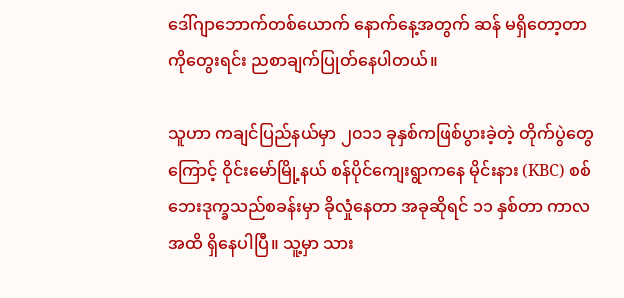ဒေါ်ဂျာဘောက်တစ်ယောက် နောက်နေ့အတွက် ဆန် မရှိတော့တာကိုတွေးရင်း ညစာချက်ပြုတ်နေပါတယ်။

သူဟာ ကချင်ပြည်နယ်မှာ ၂၀၁၁ ခုနှစ်ကဖြစ်ပွားခဲ့တဲ့ တိုက်ပွဲတွေကြောင့် ဝိုင်းမော်မြို့နယ် စန်ပိုင်ကျေးရွာကနေ မိုင်းနား (KBC) စစ်ဘေးဒုက္ခသည်စခန်းမှာ ခိုလှုံနေတာ အခုဆိုရင် ၁၁ နှစ်တာ ကာလအထိ ရှိနေပါပြီ။ သူ့မှာ သား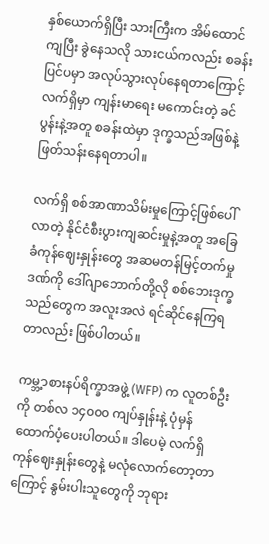နှစ်ယောက်ရှိပြီး သားကြီးက အိမ်ထောင် ကျပြီး ခွဲနေသလို သားငယ်ကလည်း စခန်းပြင်ပမှာ အလုပ်သွားလုပ်နေရတာကြောင့် လက်ရှိမှာ ကျန်းမာရေး မကောင်းတဲ့ ခင်ပွန်းနဲ့အတူ စခန်းထဲမှာ ဒုက္ခသည်အဖြစ်နဲ့ ဖြတ်သန်းနေရတာပါ။

လက်ရှိ စစ်အာဏာသိမ်းမှုကြောင့်ဖြစ်ပေါ်လာတဲ့ နိုင်ငံစီးပွားကျဆင်းမှုနဲ့အတူ အခြေခံကုန်ဈေးနှုန်းတွေ အဆမတန်မြင့်တက်မှုဒဏ်ကို ဒေါ်ဂျာဘောက်တို့လို စစ်ဘေးဒုက္ခသည်တွေက အလူးအလဲ ရင်ဆိုင်နေကြရတာလည်း ဖြစ်ပါတယ်။

ကမ္ဘ့ာစားနပ်ရိက္ခာအဖွဲ့ (WFP) က လူတစ်ဦးကို တစ်လ ၁၄၀၀၀ ကျပ်နှုန်းနဲ့ ပုံမှန် ထောက်ပံ့ပေးပါတယ်။ ဒါပေမဲ့ လက်ရှိ ကုန်ဈေးနှုန်းတွေနဲ့ မလုံလောက်တော့တာကြောင့် နွမ်းပါးသူတွေကို ဘုရား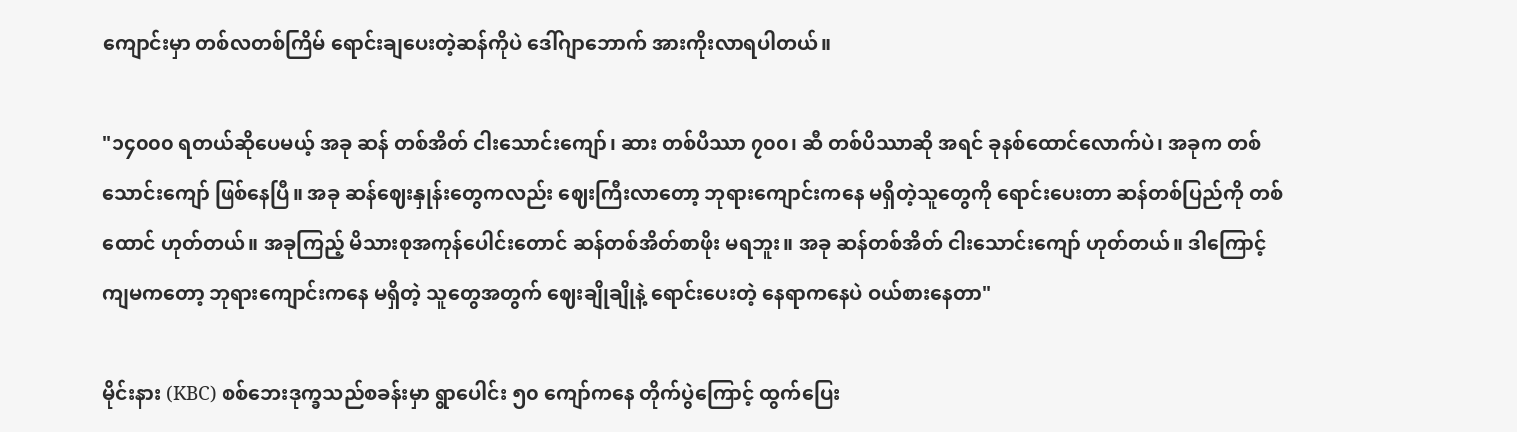ကျောင်းမှာ တစ်လတစ်ကြိမ် ရောင်းချပေးတဲ့ဆန်ကိုပဲ ဒေါ်ဂျာဘောက် အားကိုးလာရပါတယ်။

"၁၄၀၀၀ ရတယ်ဆိုပေမယ့် အခု ဆန် တစ်အိတ် ငါးသောင်းကျော်၊ ဆား တစ်ပိဿာ ၇၀၀၊ ဆီ တစ်ပိဿာဆို အရင် ခုနစ်ထောင်လောက်ပဲ၊ အခုက တစ်သောင်းကျော် ဖြစ်နေပြီ။ အခု ဆန်ဈေးနှုန်းတွေကလည်း ဈေးကြီးလာတော့ ဘုရားကျောင်းကနေ မရှိတဲ့သူတွေကို ရောင်းပေးတာ ဆန်တစ်ပြည်ကို တစ်ထောင် ဟုတ်တယ်။ အခုကြည့် မိသားစုအကုန်ပေါင်းတောင် ဆန်တစ်အိတ်စာဖိုး မရဘူး။ အခု ဆန်တစ်အိတ် ငါးသောင်းကျော် ဟုတ်တယ်။ ဒါကြောင့် ကျမကတော့ ဘုရားကျောင်းကနေ မရှိတဲ့ သူတွေအတွက် ဈေးချိုချိုနဲ့ ရောင်းပေးတဲ့ နေရာကနေပဲ ဝယ်စားနေတာ"

မိုင်းနား (KBC) စစ်ဘေးဒုက္ခသည်စခန်းမှာ ရွာပေါင်း ၅၀ ကျော်ကနေ တိုက်ပွဲကြောင့် ထွက်ပြေး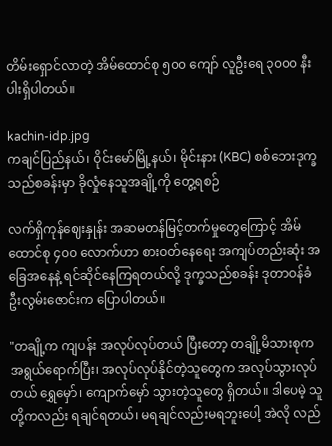တိမ်းရှောင်လာတဲ့ အိမ်ထောင်စု ၅၀၀ ကျော် လူဦးရေ ၃၀၀၀ နီးပါးရှိပါတယ်။

kachin-idp.jpg
ကချင်ပြည်နယ်၊ ဝိုင်းမော်မြို့နယ်၊ မိုင်းနား (KBC) စစ်ဘေးဒုက္ခသည်စခန်းမှာ ခိုလှုံနေသူအချို့ကို တွေ့ရစဉ်

လက်ရှိကုန်ဈေးနှုန်း အဆမတန်မြင့်တက်မှုတွေကြောင့် အိမ်ထောင်စု ၄၀၀ လောက်ဟာ စားဝတ်နေရေး အကျပ်တည်းဆုံး အခြေအနေနဲ့ ရင်ဆိုင်နေကြရတယ်လို့ ဒုက္ခသည်စခန်း ဒုတာဝန်ခံ ဦးလွမ်းဇောင်းက ပြောပါတယ်။

"တချို့က ကျပန်း အလုပ်လုပ်တယ် ပြီးတော့ တချို့မိသားစုက အရွယ်ရောက်ပြီး၊ အလုပ်လုပ်နိုင်တဲ့သူတွေက အလုပ်သွားလုပ်တယ် ရွှေမှော်၊ ကျောက်မှော် သွားတဲ့သူတွေ ရှိတယ်။ ဒါပေမဲ့ သူတို့ကလည်း ရချင်ရတယ်၊ မရချင်လည်းမရဘူးပေါ့ အဲလို လည်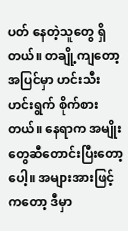ပတ် နေတဲ့သူတွေ ရှိတယ်။ တချို့ကျတော့ အပြင်မှာ ဟင်းသီးဟင်းရွက် စိုက်စားတယ်။ နေရာက အမျိုးတွေဆီတောင်းပြီးတော့ပေါ့။ အများအားဖြင့်ကတော့ ဒီမှာ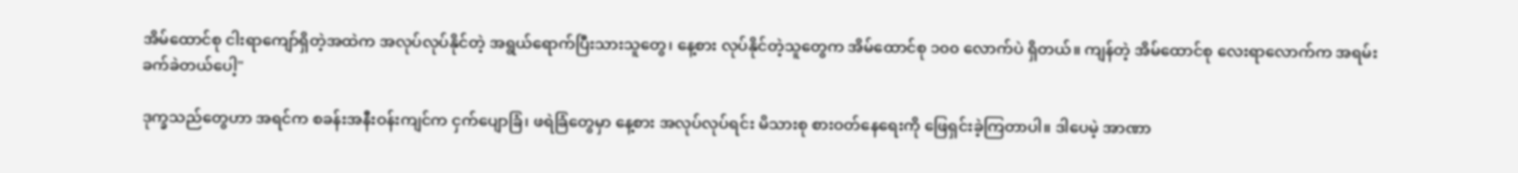အိမ်ထောင်စု ငါးရာကျော်ရှိတဲ့အထဲက အလုပ်လုပ်နိုင်တဲ့ အရွယ်ရောက်ပြီးသားသူတွေ၊ နေ့စား လုပ်နိုင်တဲ့သူတွေက အိမ်ထောင်စု ၁၀၀ လောက်ပဲ ရှိတယ်။ ကျန်တဲ့ အိမ်ထောင်စု လေးရာလောက်က အရမ်းခက်ခဲတယ်ပေါ့"

ဒုက္ခသည်တွေဟာ အရင်က စခန်းအနီးဝန်းကျင်က ငှက်ပျောခြံ၊ ဖရဲခြံတွေမှာ နေ့စား အလုပ်လုပ်ရင်း မိသားစု စားဝတ်နေရေးကို ဖြေရှင်းခဲ့ကြတာပါ။ ဒါပေမဲ့ အာဏာ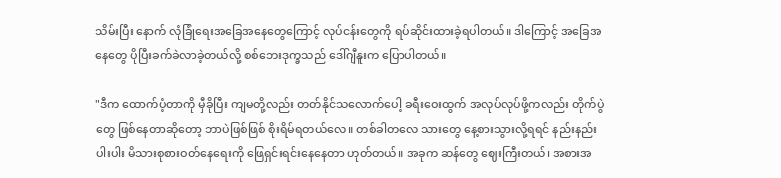သိမ်းပြီး နောက် လုံခြုံရေးအခြေအနေတွေကြောင့် လုပ်ငန်းတွေကို ရပ်ဆိုင်းထားခဲ့ရပါတယ်။ ဒါကြောင့် အခြေအနေတွေ ပိုပြီးခက်ခဲလာခဲ့တယ်လို့ စစ်ဘေးဒုက္ခသည် ဒေါ်ဂျီနူးက ပြောပါတယ်။

"ဒီက ထောက်ပံ့တာကို မှီခိုပြီး ကျမတို့လည်း တတ်နိုင်သလောက်ပေါ့ ခရီးဝေးထွက် အလုပ်လုပ်ဖို့ကလည်း တိုက်ပွဲတွေ ဖြစ်နေတာဆိုတော့ ဘာပဲဖြစ်ဖြစ် စိုးရိမ်ရတယ်လေ။ တစ်ခါတလေ သားတွေ နေ့စားသွားလို့ရရင် နည်းနည်းပါးပါး မိသားစုစားဝတ်နေရေးကို ဖြေရှင်းရင်းနေနေတာ ဟုတ်တယ်။ အခုက ဆန်တွေ ဈေးကြီးတယ်၊ အစားအ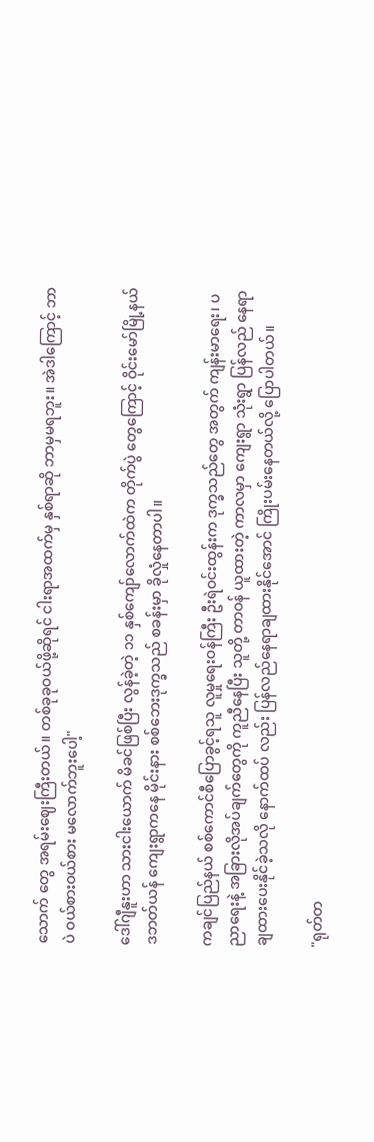သောက် တွေ အရမ်းဈေးကြီးတယ်။ တစ်ခုခုဝယ်ဖို့ဆိုရင် ငါးရာအထက်မှ နှစ်ရာဆို ဘာမှမရဘူး။ အဲဒါကြောင့် ဘာပဲ ဝယ်စားဝယ်စား မလောက်ဘူးပေါ့"

ဒေါ်ဂျီနူးဟာ သားငါးယောက် မိခင်ဖြစ်ပြီး လွန်ခဲ့တဲ့ ၁၁ နှစ်ကျော်လောက်ထဲက တိုက်ပွဲ တွေကြောင့် ဝိုင်းမော်မြို့နယ် ဒဘတ်ယန် ကျေးရွာကနေ မိုင်းနား စစ်ဘေးဒုက္ခသည် စခန်းမှာ ခိုလှုံနေတာပါ။

ကချင်ပြည်နယ် စစ်ကောင်စီပြောခွင့်ရသူ လူမှုရေးဝန်ကြီး ဦးရဲဝင်းထွန်းက ဒုက္ခသည်တွေ အတွက် ကျန်းမာရေး၊ ပညာရေးနဲ့ အခြားလိုအပ်ချက်တွေကို ကူညီနေပြီး သူတို့ တာဝန် ယူထားတဲ့ ကာလမှာ ကျေးရွာ သုံးရွာ ပြန်လည် နေရာချထားပေးနိုင်ခဲ့သလို နောက်ထပ် လည်း ပြန်လည်နေရာချထားနိုင်အောင် ကြိုးပမ်းနေတယ်လို့ ပြောပါတယ်။

"ရုတ်တ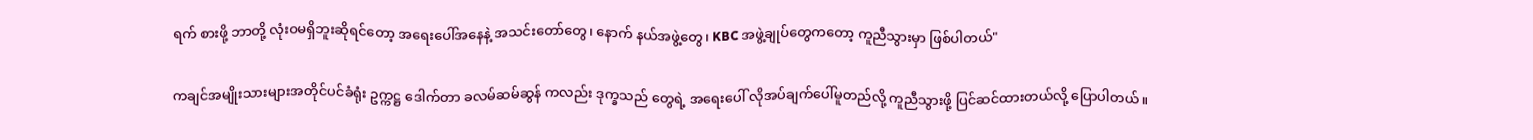ရက် စားဖို့ ဘာတို့ လုံးဝမရှိဘူးဆိုရင်တော့ အရေးပေါ်အနေနဲ့ အသင်းတော်တွေ၊ နောက် နယ်အဖွဲ့တွေ၊ KBC အဖွဲ့ချုပ်တွေကတော့ ကူညီသွားမှာ ဖြစ်ပါတယ်"

ကချင်အမျိုးသားများအတိုင်ပင်ခံရုံး ဥက္ကဋ္ဌ ဒေါက်တာ ခလမ်ဆမ်ဆွန် ကလည်း ဒုက္ခသည် တွေရဲ့ အရေးပေါ် လိုအပ်ချက်ပေါ်မူတည်လို့ ကူညီသွားဖို့ ပြင်ဆင်ထားတယ်လို့ ပြောပါတယ်။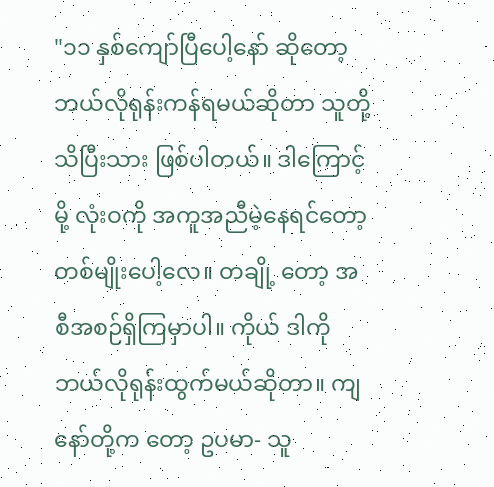"၁၁ နှစ်ကျော်ပြီပေါ့နော် ဆိုတော့ ဘယ်လိုရုန်းကန်ရမယ်ဆိုတာ သူတို့ သိပြီးသား ဖြစ်ပါတယ်။ ဒါကြောင့်မို့ လုံးဝကို အကူအညီမဲ့နေရင်တော့ တစ်မျိုးပေါ့လေ။ တချို့ တော့ အစီအစဉ်ရှိကြမှာပါ။ ကိုယ် ဒါကို ဘယ်လိုရုန်းထွက်မယ်ဆိုတာ။ ကျနော်တို့က တော့ ဥပမာ- သူ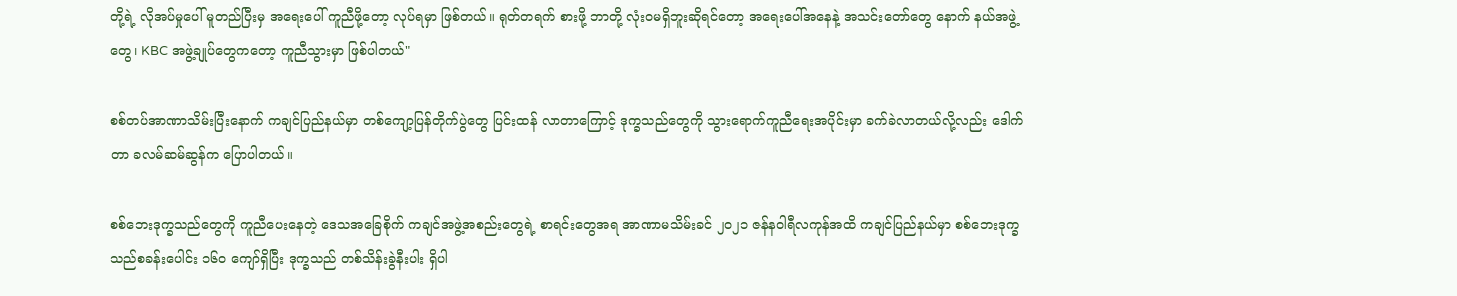တို့ရဲ့ လိုအပ်မှုပေါ် မူတည်ပြီးမှ အရေးပေါ် ကူညီဖို့တော့ လုပ်ရမှာ ဖြစ်တယ်။ ရုတ်တရက် စားဖို့ ဘာတို့ လုံးဝမရှိဘူးဆိုရင်တော့ အရေးပေါ်အနေနဲ့ အသင်းတော်တွေ နောက် နယ်အဖွဲ့တွေ၊ KBC အဖွဲ့ချုပ်တွေကတော့ ကူညီသွားမှာ ဖြစ်ပါတယ်"

စစ်တပ်အာဏာသိမ်းပြီးနောက် ကချင်ပြည်နယ်မှာ တစ်ကျော့ပြန်တိုက်ပွဲတွေ ပြင်းထန် လာတာကြောင့် ဒုက္ခသည်တွေကို သွားရောက်ကူညီရေးအပိုင်းမှာ ခက်ခဲလာတယ်လို့လည်း ဒေါက်တာ ခလမ်ဆမ်ဆွန်က ပြောပါတယ်။

စစ်ဘေးဒုက္ခသည်တွေကို ကူညီပေးနေတဲ့ ဒေသအခြေစိုက် ကချင်အဖွဲ့အစည်းတွေရဲ့ စာရင်းတွေအရ အာဏာမသိမ်းခင် ၂၀၂၁ ဇန်နဝါရီလကုန်အထိ ကချင်ပြည်နယ်မှာ စစ်ဘေးဒုက္ခသည်စခန်းပေါင်း ၁၆၀ ကျော်ရှိပြီး ဒုက္ခသည် တစ်သိန်းခွဲနီးပါး ရှိပါ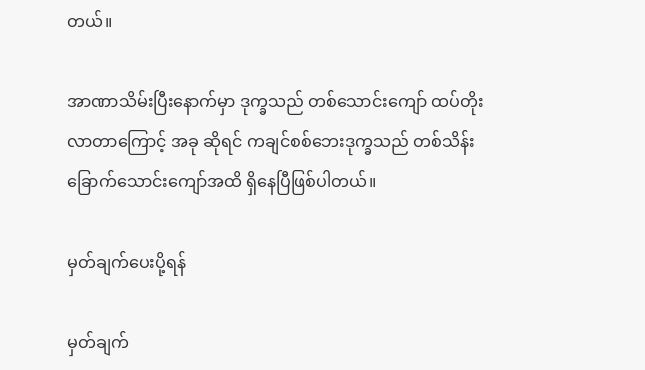တယ်။

အာဏာသိမ်းပြီးနောက်မှာ ဒုက္ခသည် တစ်သောင်းကျော် ထပ်တိုးလာတာကြောင့် အခု ဆိုရင် ကချင်စစ်ဘေးဒုက္ခသည် တစ်သိန်းခြောက်သောင်းကျော်အထိ ရှိနေပြီဖြစ်ပါတယ်။

မှတ်ချက်ပေးပို့ရန်

မှတ်ချက်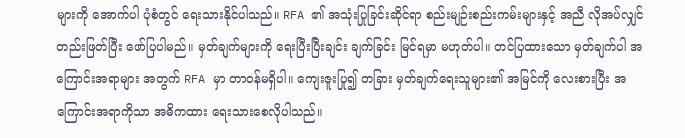များကို အောက်ပါ ပုံစံတွင် ရေးသားနိုင်ပါသည်။ RFA ၏ အသုံးပြုခြင်းဆိုင်ရာ စည်းမျဉ်းစည်းကမ်းများနှင့် အညီ လိုအပ်လျှင် တည်းဖြတ်ပြီး ဖော်ပြပါမည်။ မှတ်ချက်များကို ရေးပြီးပြီးချင်း ချက်ခြင်း မြင်ရမှာ မဟုတ်ပါ။ တင်ပြထားသော မှတ်ချက်ပါ အကြောင်းအရာများ အတွက် RFA မှာ တာဝန်မရှိပါ။ ကျေးဇူးပြု၍ တခြား မှတ်ချက်ရေးသူများ၏ အမြင်ကို လေးစားပြီး အကြောင်းအရာကိုသာ အဓိကထား ရေးသားစေလိုပါသည်။